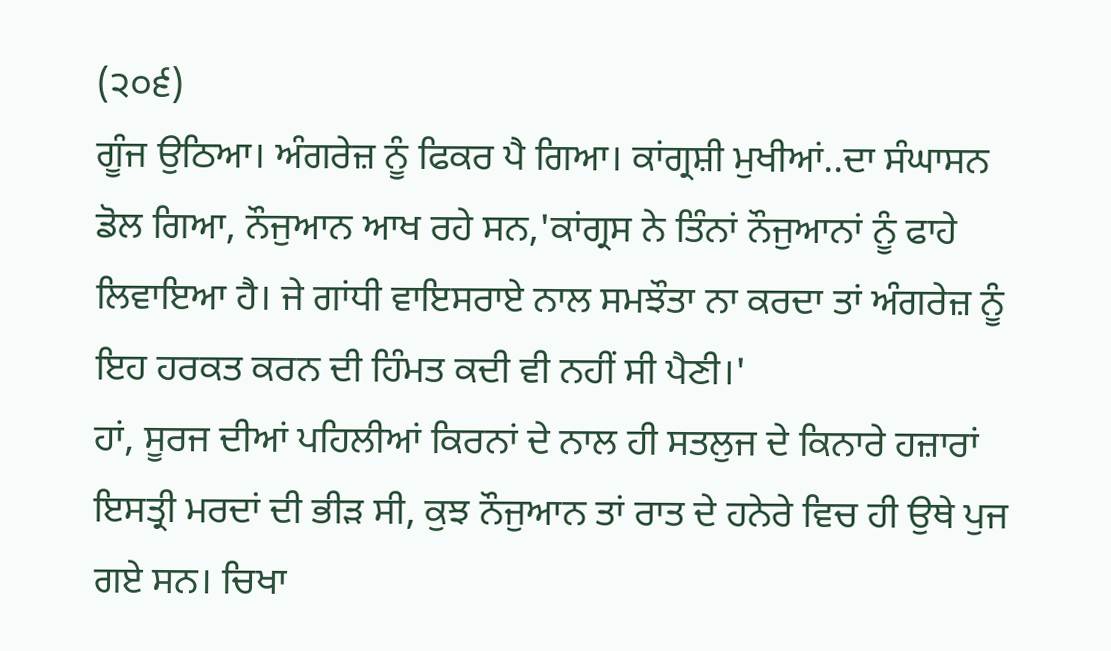(੨੦੬)
ਗੂੰਜ ਉਠਿਆ। ਅੰਗਰੇਜ਼ ਨੂੰ ਫਿਕਰ ਪੈ ਗਿਆ। ਕਾਂਗ੍ਰਸ਼ੀ ਮੁਖੀਆਂ..ਦਾ ਸੰਘਾਸਨ ਡੋਲ ਗਿਆ, ਨੌਜੁਆਨ ਆਖ ਰਹੇ ਸਨ,'ਕਾਂਗ੍ਰਸ ਨੇ ਤਿੰਨਾਂ ਨੌਜੁਆਨਾਂ ਨੂੰ ਫਾਹੇ ਲਿਵਾਇਆ ਹੈ। ਜੇ ਗਾਂਧੀ ਵਾਇਸਰਾਏ ਨਾਲ ਸਮਝੌਤਾ ਨਾ ਕਰਦਾ ਤਾਂ ਅੰਗਰੇਜ਼ ਨੂੰ ਇਹ ਹਰਕਤ ਕਰਨ ਦੀ ਹਿੰਮਤ ਕਦੀ ਵੀ ਨਹੀਂ ਸੀ ਪੈਣੀ।'
ਹਾਂ, ਸੂਰਜ ਦੀਆਂ ਪਹਿਲੀਆਂ ਕਿਰਨਾਂ ਦੇ ਨਾਲ ਹੀ ਸਤਲੁਜ ਦੇ ਕਿਨਾਰੇ ਹਜ਼ਾਰਾਂ ਇਸਤ੍ਰੀ ਮਰਦਾਂ ਦੀ ਭੀੜ ਸੀ, ਕੁਝ ਨੌਜੁਆਨ ਤਾਂ ਰਾਤ ਦੇ ਹਨੇਰੇ ਵਿਚ ਹੀ ਉਥੇ ਪੁਜ ਗਏ ਸਨ। ਚਿਖਾ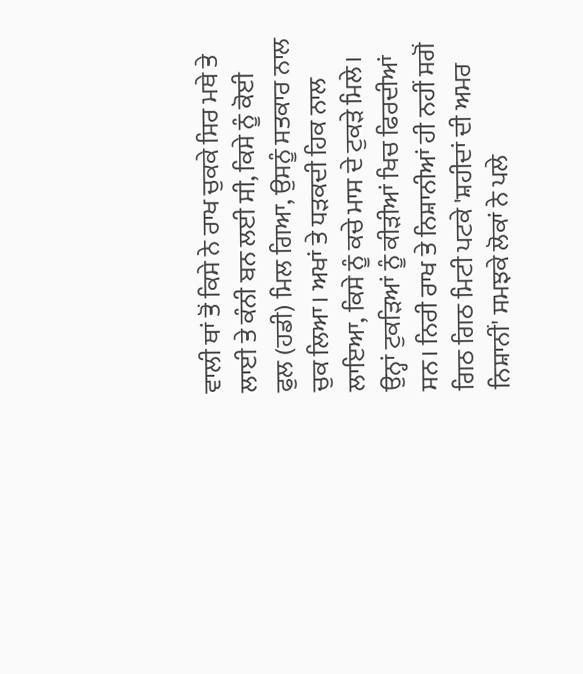ਵਾਲੀ ਥਾਂ ਤੋਂ ਕਿਸੇ ਨੇ ਰਾਖ ਚੁਕਕੇ ਸਿਰ ਮਥੇ ਤੇ ਲਾਈ ਤੇ ਕੰਨੀ ਬਨ ਲਈ ਸੀ, ਕਿਸੇ ਨੂੰ ਕੋਈ ਫੁਲ (ਹਡੀ) ਮਿਲ ਗਿਆ, ਉਸਨੂੰ ਸਤਕਾਰ ਨਾਲ ਚੁਕ ਲਿਆ। ਅਖਾਂ ਤੇ ਧੜਕਦੀ ਹਿਕ ਨਾਲ ਲਾਇਆ, ਕਿਸੇ ਨੂੰ ਕਚੇ ਮਾਸ ਦੇ ਟੁਕੜੇ ਮਿਲੇ। ਉਨ੍ਹਾਂ ਟੁਕੜਿਆਂ ਨੂੰ ਕੀੜੀਆਂ ਖਿਚ ਫਿਰਦੀਆਂ ਸਨ। ਨਿਰੀ ਰਾਖ ਤੇ ਨਿਸ਼ਾਨੀਆਂ ਹੀ ਨਹੀਂ ਸਗੋਂ ਗਿਠ ਗਿਠ ਮਿਟੀ ਪਟਕੇ 'ਸ਼ਹੀਦਾਂ ਦੀ ਅਮਰ ਨਿਸ਼ਾਨੀਂ' ਸਮਝਕੇ ਲੋਕਾਂ ਨੇ ਪਲੇ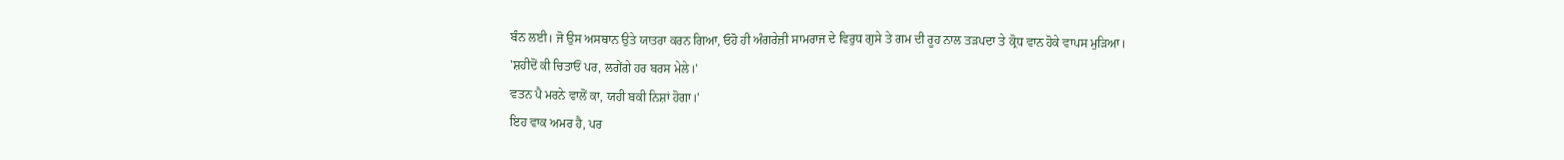ਬੰਨ ਲਈ। ਜੋ ਉਸ ਅਸਥਾਨ ਉਤੇ ਯਾਤਰਾ ਕਰਨ ਗਿਆ, ਓਹੋ ਹੀ ਅੰਗਰੇਜ਼ੀ ਸਾਮਰਾਜ ਦੇ ਵਿਰੁਧ ਗੁਸੇ ਤੇ ਗਮ ਦੀ ਰੂਹ ਨਾਲ ਤੜਪਦਾ ਤੇ ਕ੍ਰੋਧ ਵਾਨ ਹੋਕੇ ਵਾਪਸ ਮੁੜਿਆ।
'ਸ਼ਹੀਦੋਂ ਕੀ ਚਿਤਾਓਂ ਪਰ, ਲਗੇਂਗੇ ਹਰ ਬਰਸ ਮੇਲੇ।'
ਵਤਨ ਪੈ ਮਰਨੇ ਵਾਲੋਂ ਕਾ, ਯਹੀ ਬਕੀ ਨਿਸ਼ਾਂ ਹੋਗਾ।'
ਇਹ ਵਾਕ ਅਮਰ ਹੈ, ਪਰ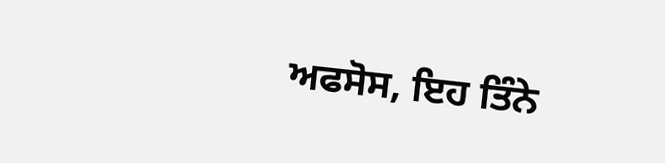ਅਫਸੋਸ, ਇਹ ਤਿੰਨੇ